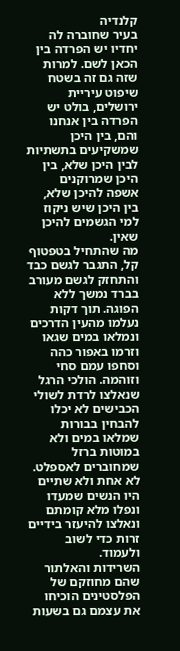קלנדיה
בעיר שחוברה לה יחדיו יש הפרדה בין הכאן לשם. למרות שזה גם זה בשטח שיפוט עיריית ירושלים, בולט יש הפרדה בין אנחנו והם, בין היכן שמשקיעים בתשתיות לבין היכן שלא, בין היכן שמרוקנים אשפה להיכן שלא, בין היכן שיש ניקוז למי הגשמים להיכן שאין.
מה שהתחיל בטפטוף קל, התגבר לגשם כבד והתחזק לגשם מעורב בברד נמשך ללא הפוגה. תוך דקות נעלמו מהעין הדרכים ונמלאו במים שגאו וזרמו באפור כהה וסחפו עמם סחי וזוהמה. הולכי הרגל שנאלצו לרדת לשולי הכבישים לא יכלו להבחין בבורות שמלאו במים ולא במוטות ברזל שמחוברים לאספלט. לא אחת ולא שתיים היו הנשים שמעדו ונפלו מלא קומתם ונאלצו להיעזר בידיים זרות כדי לשוב ולעמוד.
השרידות והאלתור שהם מחוזקם של הפלסטינים הוכיחו את עצמם גם בשעות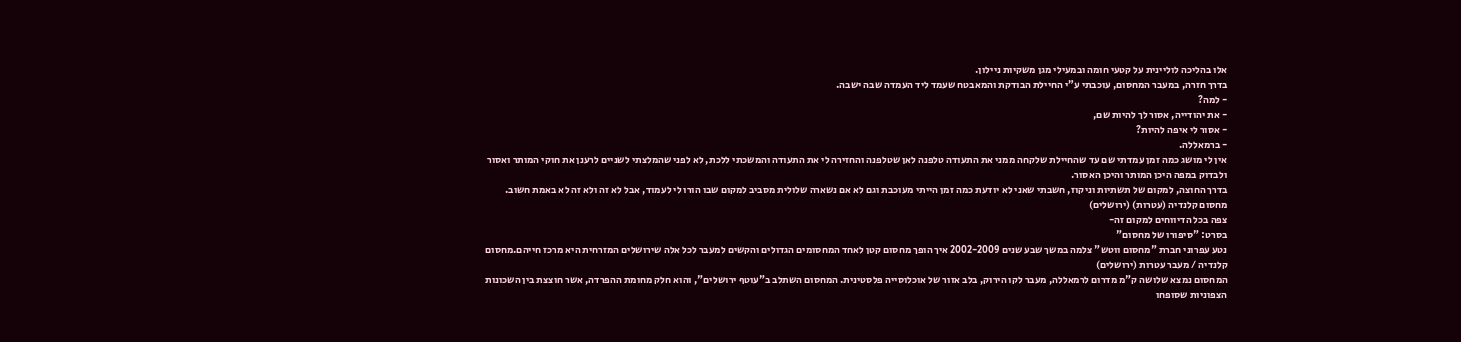אלו בהליכה לוליינית על קטעי חומה ובמעילי מגן משקיות ניילון.
בדרך חזרה, במעבר המחסום, עוכבתי ע”י החיילת הבודקת והמאבטח שעמד ליד העמדה שבה ישבה.
- למה?
- את יהודייה, אסור לך להיות שם,
- אסור לי איפה להיות?
- ברמאללה.
אין לי מושג כמה זמן עמדתי שם עד שהחיילת שלקחה ממני את התעודה טלפנה לאן שטלפנה והחזירה לי את התעודה והמשכתי ללכת, לא לפני שהמלצתי לשניים לרענן את חוקי המותר ואסור ולבדוק במפה היכן המותר והיכן האסור.
בדרך החוצה, למקום של תשתיות וניקוז, חשבתי שאני לא יודעת כמה זמן הייתי מעוכבת וגם לא אם נשארה שלולית מסביב למקום שבו הורו לי לעמוד, אבל לא זה ולא זה לא באמת חשוב.
מחסום קלנדיה (עטרות) (ירושלים)
צפה בכל הדיווחים למקום זה-
בסרט: "סיפורו של מחסום"
נטע עפרוני חברת "מחסום ווטש" צלמה במשך שבע שנים 2002-2009 איך הופך מחסום קטן לאחד המחסומים הגדולים והקשים למעבר לכל אלה שירושלים המזרחית היא מרכז חייהם.מחסום קלנדיה / מעבר עטרות (ירושלים)
המחסום נמצא שלושה ק"מ מדרום לרמאללה, מעבר לקו הירוק, בלב אזור של אוכלוסייה פלסטינית. המחסום השתלב ב"עוטף ירושלים", והוא חלק מחומת ההפרדה, אשר חוצצת בין השכונות הצפוניות שסופחו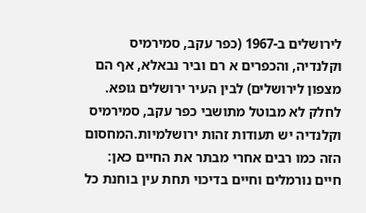לירושלים ב-1967 (כפר עקב, סמירמיס וקלנדיה, והכפרים א רם וביר נבאלא, אף הם מצפון לירושלים) לבין העיר ירושלים גופא. לחלק לא מבוטל מתושבי כפר עקב, סמירמיס וקלנדיה יש תעודות זהות ירושלמיות.המחסום הזה כמו רבים אחרי מבתר את החיים כאן: חיים נורמלים וחיים בדיכוי תחת עין בוחנת כל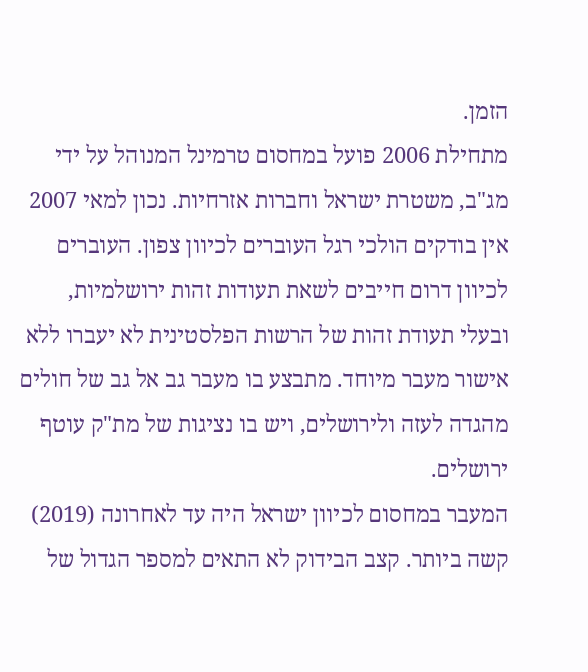הזמן.
מתחילת 2006 פועל במחסום טרמינל המנוהל על ידי מג"ב, משטרת ישראל וחברות אזרחיות. נכון למאי 2007 אין בודקים הולכי רגל העוברים לכיוון צפון. העוברים לכיוון דרום חייבים לשאת תעודות זהות ירושלמיות, ובעלי תעודת זהות של הרשות הפלסטינית לא יעברו ללא אישור מעבר מיוחד. מתבצע בו מעבר גב אל גב של חולים מהגדה לעזה ולירושלים, ויש בו נציגות של מת"ק עוטף ירושלים.
המעבר במחסום לכיוון ישראל היה עד לאחרונה (2019) קשה ביותר. קצב הבידוק לא התאים למספר הגדול של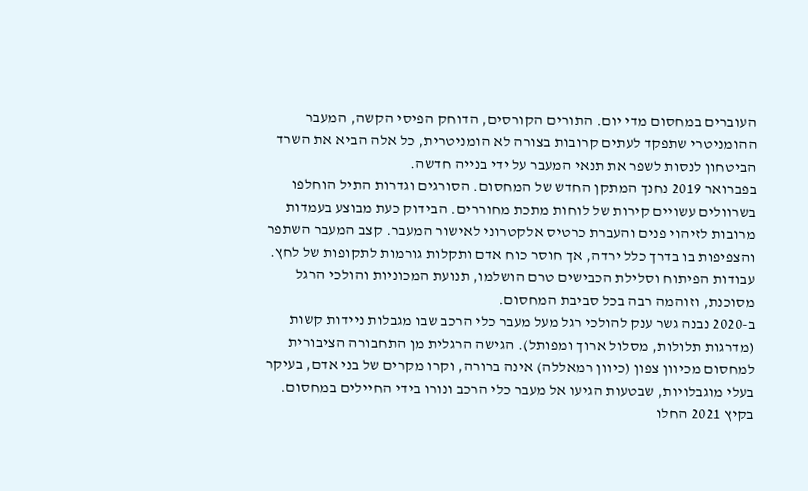העוברים במחסום מדי יום. התורים הקורסים, הדוחק הפיסי הקשה, המעבר ההומניטרי שתפקד לעתים קרובות בצורה לא הומניטרית, כל אלה הביא את השרד הביטחון לנסות לשפר את תנאי המעבר על ידי בנייה חדשה.
בפברואר 2019 נחנך המתקן החדש של המחסום. הסורגים וגדרות התיל הוחלפו בשרוולים עשויים קירות של לוחות מתכת מחוררים. הבידוק כעת מבוצע בעמדות מרובות לזיהוי פנים והעברת כרטיס אלקטרוני לאישור המעבר. קצב המעבר השתפר והצפיפות בו בדרך כלל ירדה, אך חוסר כוח אדם ותקלות גורמות לתקופות של לחץ. עבודות הפיתוח וסלילת הכבישים טרם הושלמו, תנועת המכוניות והולכי הרגל מסוכנת, וזוהמה רבה בכל סביבת המחסום.
ב-2020 נבנה גשר ענק להולכי רגל מעל מעבר כלי הרכב שבו מגבלות ניידות קשות (מדרגות תלולות, מסלול ארוך ומפותל). הגישה הרגלית מן התחבורה הציבורית למחסום מכיוון צפון (כיוון רמאללה) אינה ברורה, וקרו מקרים של בני אדם, בעיקר בעלי מוגבלויות, שבטעות הגיעו אל מעבר כלי הרכב ונורו בידי החיילים במחסום.
בקיץ 2021 החלו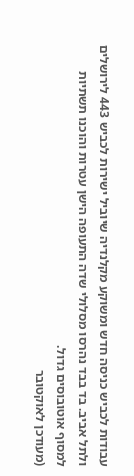עבודות לכביש כניסה חדש ומשוקע מקלנדיה שיוביל ישירות לכביש 443 לירושלים ולתל אביב. בד בבד נהרסו מסלולי שדה התעופה הישן עטרות והוכנו תשתיות למסוף אוטובוסים גדול.
(מעודכן לאוקטובר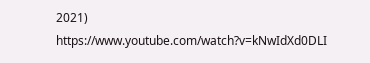2021)
https://www.youtube.com/watch?v=kNwIdXd0DLI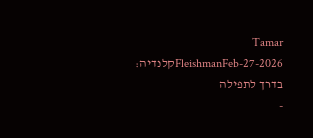Tamar FleishmanFeb-27-2026קלנדיה: בדרך לתפילה
-